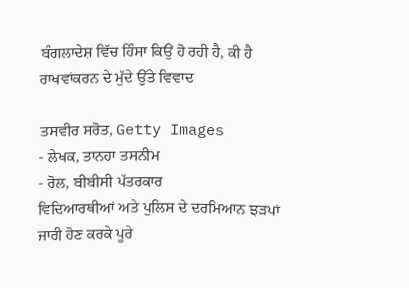ਬੰਗਲਾਦੇਸ਼ ਵਿੱਚ ਹਿੰਸਾ ਕਿਉਂ ਹੋ ਰਹੀ ਹੈ, ਕੀ ਹੈ ਰਾਖਵਾਂਕਰਨ ਦੇ ਮੁੱਦੇ ਉੱਤੇ ਵਿਵਾਦ

ਤਸਵੀਰ ਸਰੋਤ, Getty Images
- ਲੇਖਕ, ਤਾਨਹਾ ਤਸਨੀਮ
- ਰੋਲ, ਬੀਬੀਸੀ ਪੱਤਰਕਾਰ
ਵਿਦਿਆਰਥੀਆਂ ਅਤੇ ਪੁਲਿਸ ਦੇ ਦਰਮਿਆਨ ਝੜਪਾਂ ਜਾਰੀ ਹੋਣ ਕਰਕੇ ਪੂਰੇ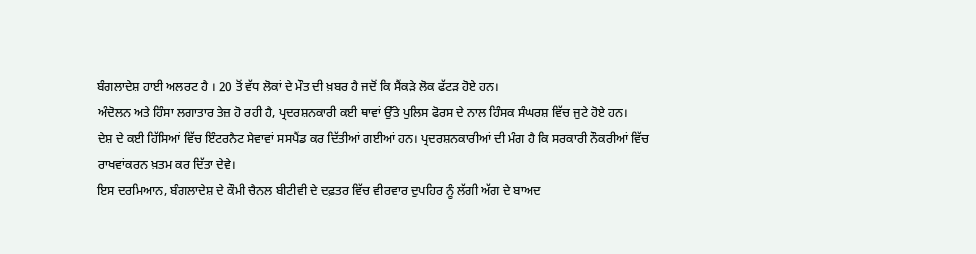ਬੰਗਲਾਦੇਸ਼ ਹਾਈ ਅਲਰਟ ਹੈ । 20 ਤੋਂ ਵੱਧ ਲੋਕਾਂ ਦੇ ਮੌਤ ਦੀ ਖ਼ਬਰ ਹੈ ਜਦੋਂ ਕਿ ਸੈਂਕੜੇ ਲੋਕ ਫੱਟੜ ਹੋਏ ਹਨ।
ਅੰਦੋਲਨ ਅਤੇ ਹਿੰਸਾ ਲਗਾਤਾਰ ਤੇਜ਼ ਹੋ ਰਹੀ ਹੈ, ਪ੍ਰਦਰਸ਼ਨਕਾਰੀ ਕਈ ਥਾਵਾਂ ਉੱਤੇ ਪੁਲਿਸ ਫੋਰਸ ਦੇ ਨਾਲ ਹਿੰਸਕ ਸੰਘਰਸ਼ ਵਿੱਚ ਜੁਟੇ ਹੋਏ ਹਨ।
ਦੇਸ਼ ਦੇ ਕਈ ਹਿੱਸਿਆਂ ਵਿੱਚ ਇੰਟਰਨੈਟ ਸੇਵਾਵਾਂ ਸਸਪੈਂਡ ਕਰ ਦਿੱਤੀਆਂ ਗਈਆਂ ਹਨ। ਪ੍ਰਦਰਸ਼ਨਕਾਰੀਆਂ ਦੀ ਮੰਗ ਹੈ ਕਿ ਸਰਕਾਰੀ ਨੌਕਰੀਆਂ ਵਿੱਚ ਰਾਖਵਾਂਕਰਨ ਖ਼ਤਮ ਕਰ ਦਿੱਤਾ ਦੇਵੇ।
ਇਸ ਦਰਮਿਆਨ, ਬੰਗਲਾਦੇਸ਼ ਦੇ ਕੌਮੀ ਚੈਨਲ ਬੀਟੀਵੀ ਦੇ ਦਫ਼ਤਰ ਵਿੱਚ ਵੀਰਵਾਰ ਦੁਪਹਿਰ ਨੂੰ ਲੱਗੀ ਅੱਗ ਦੇ ਬਾਅਦ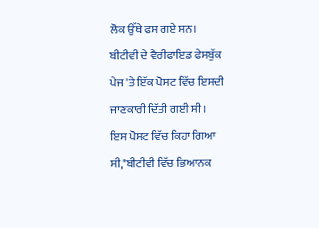ਲੋਕ ਉੱਥੇ ਫਸ ਗਏ ਸਨ।
ਬੀਟੀਵੀ ਦੇ ਵੈਰੀਫਾਇਡ ਫੇਸਬੁੱਕ ਪੇਜ 'ਤੇ ਇੱਕ ਪੋਸਟ ਵਿੱਚ ਇਸਦੀ ਜਾਣਕਾਰੀ ਦਿੱਤੀ ਗਈ ਸੀ।
ਇਸ ਪੋਸਟ ਵਿੱਚ ਕਿਹਾ ਗਿਆ ਸੀ,"ਬੀਟੀਵੀ ਵਿੱਚ ਭਿਆਨਕ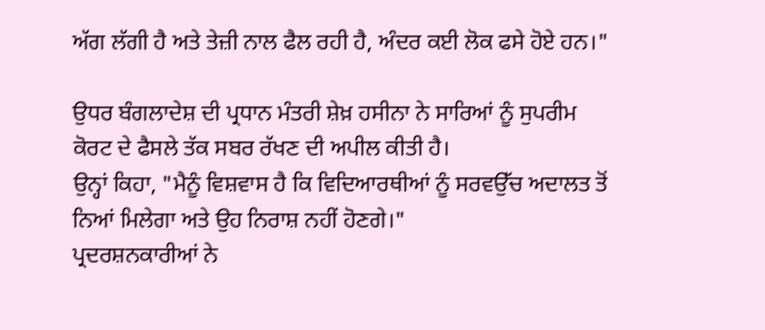ਅੱਗ ਲੱਗੀ ਹੈ ਅਤੇ ਤੇਜ਼ੀ ਨਾਲ ਫੈਲ ਰਹੀ ਹੈ, ਅੰਦਰ ਕਈ ਲੋਕ ਫਸੇ ਹੋਏ ਹਨ।"

ਉਧਰ ਬੰਗਲਾਦੇਸ਼ ਦੀ ਪ੍ਰਧਾਨ ਮੰਤਰੀ ਸ਼ੇਖ਼ ਹਸੀਨਾ ਨੇ ਸਾਰਿਆਂ ਨੂੰ ਸੁਪਰੀਮ ਕੋਰਟ ਦੇ ਫੈਸਲੇ ਤੱਕ ਸਬਰ ਰੱਖਣ ਦੀ ਅਪੀਲ ਕੀਤੀ ਹੈ।
ਉਨ੍ਹਾਂ ਕਿਹਾ, "ਮੈਨੂੰ ਵਿਸ਼ਵਾਸ ਹੈ ਕਿ ਵਿਦਿਆਰਥੀਆਂ ਨੂੰ ਸਰਵਉੱਚ ਅਦਾਲਤ ਤੋਂ ਨਿਆਂ ਮਿਲੇਗਾ ਅਤੇ ਉਹ ਨਿਰਾਸ਼ ਨਹੀਂ ਹੋਣਗੇ।"
ਪ੍ਰਦਰਸ਼ਨਕਾਰੀਆਂ ਨੇ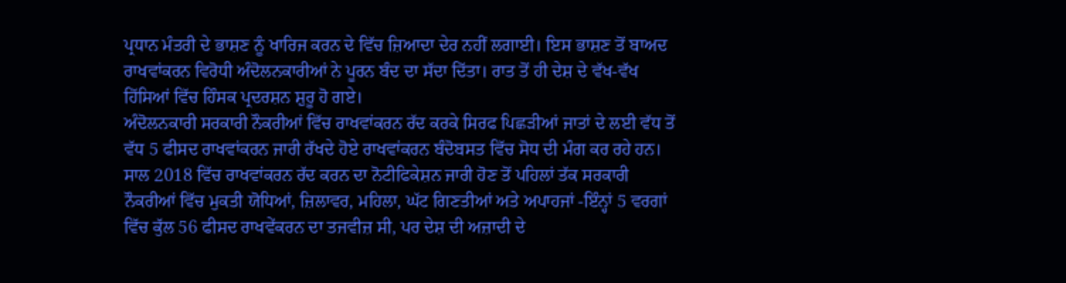ਪ੍ਰਧਾਨ ਮੰਤਰੀ ਦੇ ਭਾਸ਼ਣ ਨੂੰ ਖਾਰਿਜ ਕਰਨ ਦੇ ਵਿੱਚ ਜ਼ਿਆਦਾ ਦੇਰ ਨਹੀਂ ਲਗਾਈ। ਇਸ ਭਾਸ਼ਣ ਤੋਂ ਬਾਅਦ ਰਾਖਵਾਂਕਰਨ ਵਿਰੋਧੀ ਅੰਦੋਲਨਕਾਰੀਆਂ ਨੇ ਪੂਰਨ ਬੰਦ ਦਾ ਸੱਦਾ ਦਿੱਤਾ। ਰਾਤ ਤੋਂ ਹੀ ਦੇਸ਼ ਦੇ ਵੱਖ-ਵੱਖ ਹਿੱਸਿਆਂ ਵਿੱਚ ਹਿੰਸਕ ਪ੍ਰਦਰਸ਼ਨ ਸ਼ੁਰੂ ਹੋ ਗਏ।
ਅੰਦੋਲਨਕਾਰੀ ਸਰਕਾਰੀ ਨੌਕਰੀਆਂ ਵਿੱਚ ਰਾਖਵਾਂਕਰਨ ਰੱਦ ਕਰਕੇ ਸਿਰਫ ਪਿਛੜੀਆਂ ਜਾਤਾਂ ਦੇ ਲਈ ਵੱਧ ਤੋਂ ਵੱਧ 5 ਫੀਸਦ ਰਾਖਵਾਂਕਰਨ ਜਾਰੀ ਰੱਖਦੇ ਹੋਏ ਰਾਖਵਾਂਕਰਨ ਬੰਦੋਬਸਤ ਵਿੱਚ ਸੋਧ ਦੀ ਮੰਗ ਕਰ ਰਹੇ ਹਨ।
ਸਾਲ 2018 ਵਿੱਚ ਰਾਖਵਾਂਕਰਨ ਰੱਦ ਕਰਨ ਦਾ ਨੋਟੀਫਿਕੇਸ਼ਨ ਜਾਰੀ ਹੋਣ ਤੋਂ ਪਹਿਲਾਂ ਤੱਕ ਸਰਕਾਰੀ ਨੌਕਰੀਆਂ ਵਿੱਚ ਮੁਕਤੀ ਯੋਧਿਆਂ, ਜ਼ਿਲਾਵਰ, ਮਹਿਲਾ, ਘੱਟ ਗਿਣਤੀਆਂ ਅਤੇ ਅਪਾਹਜਾਂ -ਇੰਨ੍ਹਾਂ 5 ਵਰਗਾਂ ਵਿੱਚ ਕੁੱਲ 56 ਫੀਸਦ ਰਾਖਵੇਂਕਰਨ ਦਾ ਤਜਵੀਜ਼ ਸੀ, ਪਰ ਦੇਸ਼ ਦੀ ਅਜ਼ਾਦੀ ਦੇ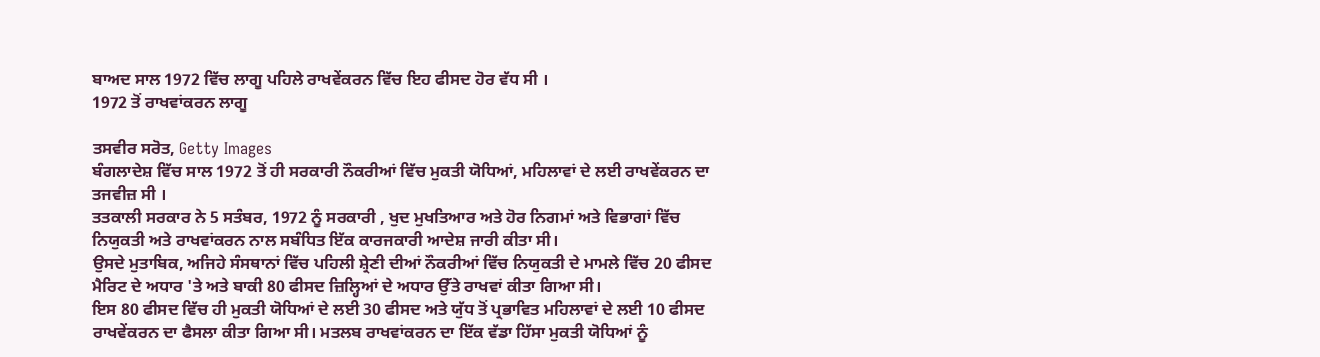ਬਾਅਦ ਸਾਲ 1972 ਵਿੱਚ ਲਾਗੂ ਪਹਿਲੇ ਰਾਖਵੇਂਕਰਨ ਵਿੱਚ ਇਹ ਫੀਸਦ ਹੋਰ ਵੱਧ ਸੀ ।
1972 ਤੋਂ ਰਾਖਵਾਂਕਰਨ ਲਾਗੂ

ਤਸਵੀਰ ਸਰੋਤ, Getty Images
ਬੰਗਲਾਦੇਸ਼ ਵਿੱਚ ਸਾਲ 1972 ਤੋਂ ਹੀ ਸਰਕਾਰੀ ਨੌਕਰੀਆਂ ਵਿੱਚ ਮੁਕਤੀ ਯੋਧਿਆਂ, ਮਹਿਲਾਵਾਂ ਦੇ ਲਈ ਰਾਖਵੇਂਕਰਨ ਦਾ ਤਜਵੀਜ਼ ਸੀ ।
ਤਤਕਾਲੀ ਸਰਕਾਰ ਨੇ 5 ਸਤੰਬਰ, 1972 ਨੂੰ ਸਰਕਾਰੀ , ਖੁਦ ਮੁਖਤਿਆਰ ਅਤੇ ਹੋਰ ਨਿਗਮਾਂ ਅਤੇ ਵਿਭਾਗਾਂ ਵਿੱਚ ਨਿਯੁਕਤੀ ਅਤੇ ਰਾਖਵਾਂਕਰਨ ਨਾਲ ਸਬੰਧਿਤ ਇੱਕ ਕਾਰਜਕਾਰੀ ਆਦੇਸ਼ ਜਾਰੀ ਕੀਤਾ ਸੀ।
ਉਸਦੇ ਮੁਤਾਬਿਕ, ਅਜਿਹੇ ਸੰਸਥਾਨਾਂ ਵਿੱਚ ਪਹਿਲੀ ਸ਼੍ਰੇਣੀ ਦੀਆਂ ਨੌਕਰੀਆਂ ਵਿੱਚ ਨਿਯੁਕਤੀ ਦੇ ਮਾਮਲੇ ਵਿੱਚ 20 ਫੀਸਦ ਮੈਰਿਟ ਦੇ ਅਧਾਰ 'ਤੇ ਅਤੇ ਬਾਕੀ 80 ਫੀਸਦ ਜ਼ਿਲ੍ਹਿਆਂ ਦੇ ਅਧਾਰ ਉੱਤੇ ਰਾਖਵਾਂ ਕੀਤਾ ਗਿਆ ਸੀ।
ਇਸ 80 ਫੀਸਦ ਵਿੱਚ ਹੀ ਮੁਕਤੀ ਯੋਧਿਆਂ ਦੇ ਲਈ 30 ਫੀਸਦ ਅਤੇ ਯੁੱਧ ਤੋਂ ਪ੍ਰਭਾਵਿਤ ਮਹਿਲਾਵਾਂ ਦੇ ਲਈ 10 ਫੀਸਦ ਰਾਖਵੇਂਕਰਨ ਦਾ ਫੈਸਲਾ ਕੀਤਾ ਗਿਆ ਸੀ। ਮਤਲਬ ਰਾਖਵਾਂਕਰਨ ਦਾ ਇੱਕ ਵੱਡਾ ਹਿੱਸਾ ਮੁਕਤੀ ਯੋਧਿਆਂ ਨੂੰ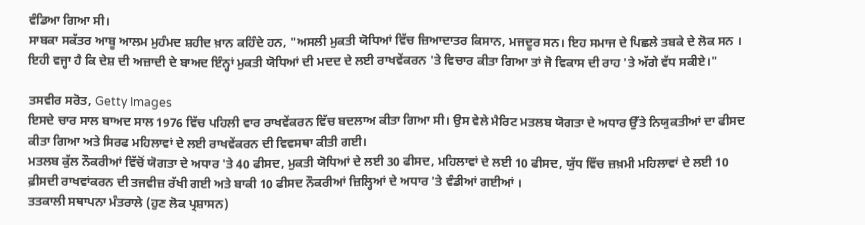ਵੰਡਿਆ ਗਿਆ ਸੀ।
ਸਾਬਕਾ ਸਕੱਤਰ ਆਬੂ ਆਲਮ ਮੁਹੰਮਦ ਸ਼ਹੀਦ ਖ਼ਾਨ ਕਹਿੰਦੇ ਹਨ, "ਅਸਲੀ ਮੁਕਤੀ ਯੋਧਿਆਂ ਵਿੱਚ ਜ਼ਿਆਦਾਤਰ ਕਿਸਾਨ, ਮਜਦੂਰ ਸਨ। ਇਹ ਸਮਾਜ ਦੇ ਪਿਛਲੇ ਤਬਕੇ ਦੇ ਲੋਕ ਸਨ । ਇਹੀ ਵਜ੍ਹਾ ਹੈ ਕਿ ਦੇਸ਼ ਦੀ ਅਜ਼ਾਦੀ ਦੇ ਬਾਅਦ ਇੰਨ੍ਹਾਂ ਮੁਕਤੀ ਯੋਧਿਆਂ ਦੀ ਮਦਦ ਦੇ ਲਈ ਰਾਖਵੇਂਕਰਨ 'ਤੇ ਵਿਚਾਰ ਕੀਤਾ ਗਿਆ ਤਾਂ ਜੋ ਵਿਕਾਸ ਦੀ ਰਾਹ 'ਤੇ ਅੱਗੇ ਵੱਧ ਸਕੀਏ।"

ਤਸਵੀਰ ਸਰੋਤ, Getty Images
ਇਸਦੇ ਚਾਰ ਸਾਲ ਬਾਅਦ ਸਾਲ 1976 ਵਿੱਚ ਪਹਿਲੀ ਵਾਰ ਰਾਖਵੇਂਕਰਨ ਵਿੱਚ ਬਦਲਾਅ ਕੀਤਾ ਗਿਆ ਸੀ। ਉਸ ਵੇਲੇ ਮੈਰਿਟ ਮਤਲਬ ਯੋਗਤਾ ਦੇ ਅਧਾਰ ਉੱਤੇ ਨਿਯੁਕਤੀਆਂ ਦਾ ਫੀਸਦ ਕੀਤਾ ਗਿਆ ਅਤੇ ਸਿਰਫ ਮਹਿਲਾਵਾਂ ਦੇ ਲਈ ਰਾਖਵੇਂਕਰਨ ਦੀ ਵਿਵਸਥਾ ਕੀਤੀ ਗਈ।
ਮਤਲਬ ਕੁੱਲ ਨੌਕਰੀਆਂ ਵਿੱਚੋਂ ਯੋਗਤਾ ਦੇ ਅਧਾਰ 'ਤੇ 40 ਫੀਸਦ, ਮੁਕਤੀ ਯੋਧਿਆਂ ਦੇ ਲਈ 30 ਫੀਸਦ, ਮਹਿਲਾਵਾਂ ਦੇ ਲਈ 10 ਫੀਸਦ, ਯੁੱਧ ਵਿੱਚ ਜ਼ਖ਼ਮੀ ਮਹਿਲਾਵਾਂ ਦੇ ਲਈ 10 ਫ਼ੀਸਦੀ ਰਾਖਵਾਂਕਰਨ ਦੀ ਤਜਵੀਜ਼ ਰੱਖੀ ਗਈ ਅਤੇ ਬਾਕੀ 10 ਫੀਸਦ ਨੌਕਰੀਆਂ ਜ਼ਿਲ੍ਹਿਆਂ ਦੇ ਅਧਾਰ 'ਤੇ ਵੰਡੀਆਂ ਗਈਆਂ ।
ਤਤਕਾਲੀ ਸਥਾਪਨਾ ਮੰਤਰਾਲੇ (ਹੁਣ ਲੋਕ ਪ੍ਰਸ਼ਾਸਨ)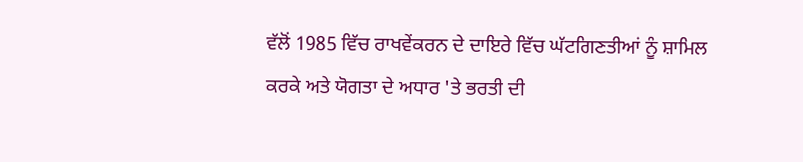ਵੱਲੋਂ 1985 ਵਿੱਚ ਰਾਖਵੇਂਕਰਨ ਦੇ ਦਾਇਰੇ ਵਿੱਚ ਘੱਟਗਿਣਤੀਆਂ ਨੂੰ ਸ਼ਾਮਿਲ ਕਰਕੇ ਅਤੇ ਯੋਗਤਾ ਦੇ ਅਧਾਰ 'ਤੇ ਭਰਤੀ ਦੀ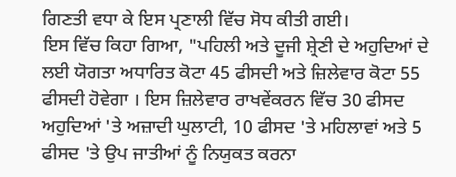ਗਿਣਤੀ ਵਧਾ ਕੇ ਇਸ ਪ੍ਰਣਾਲੀ ਵਿੱਚ ਸੋਧ ਕੀਤੀ ਗਈ।
ਇਸ ਵਿੱਚ ਕਿਹਾ ਗਿਆ, "ਪਹਿਲੀ ਅਤੇ ਦੂਜੀ ਸ਼੍ਰੇਣੀ ਦੇ ਅਹੁਦਿਆਂ ਦੇ ਲਈ ਯੋਗਤਾ ਅਧਾਰਿਤ ਕੋਟਾ 45 ਫੀਸਦੀ ਅਤੇ ਜ਼ਿਲੇਵਾਰ ਕੋਟਾ 55 ਫੀਸਦੀ ਹੋਵੇਗਾ । ਇਸ ਜ਼ਿਲੇਵਾਰ ਰਾਖਵੇਂਕਰਨ ਵਿੱਚ 30 ਫੀਸਦ ਅਹੁਦਿਆਂ 'ਤੇ ਅਜ਼ਾਦੀ ਘੁਲਾਟੀ, 10 ਫੀਸਦ 'ਤੇ ਮਹਿਲਾਵਾਂ ਅਤੇ 5 ਫੀਸਦ 'ਤੇ ਉਪ ਜਾਤੀਆਂ ਨੂੰ ਨਿਯੁਕਤ ਕਰਨਾ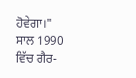ਹੋਵੇਗਾ।"
ਸਾਲ 1990 ਵਿੱਚ ਗੈਰ-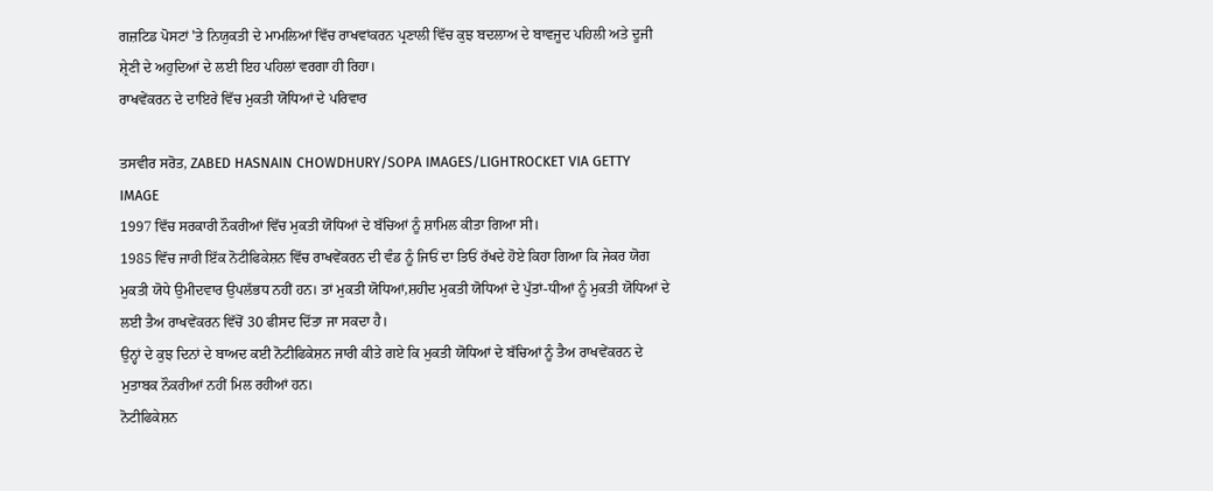ਗਜ਼ਟਿਡ ਪੋਸਟਾਂ 'ਤੇ ਨਿਯੁਕਤੀ ਦੇ ਮਾਮਲਿਆਂ ਵਿੱਚ ਰਾਖਵਾਂਕਰਨ ਪ੍ਰਣਾਲੀ ਵਿੱਚ ਕੁਝ ਬਦਲਾਅ ਦੇ ਬਾਵਜੂਦ ਪਹਿਲੀ ਅਤੇ ਦੂਜੀ ਸ਼੍ਰੇਣੀ ਦੇ ਅਹੁਦਿਆਂ ਦੇ ਲਈ ਇਹ ਪਹਿਲਾਂ ਵਰਗਾ ਹੀ ਰਿਹਾ।
ਰਾਖਵੇਂਕਰਨ ਦੇ ਦਾਇਰੇ ਵਿੱਚ ਮੁਕਤੀ ਯੋਧਿਆਂ ਦੇ ਪਰਿਵਾਰ

ਤਸਵੀਰ ਸਰੋਤ, ZABED HASNAIN CHOWDHURY/SOPA IMAGES/LIGHTROCKET VIA GETTY IMAGE
1997 ਵਿੱਚ ਸਰਕਾਰੀ ਨੌਕਰੀਆਂ ਵਿੱਚ ਮੁਕਤੀ ਯੋਧਿਆਂ ਦੇ ਬੱਚਿਆਂ ਨੂੰ ਸ਼ਾਮਿਲ ਕੀਤਾ ਗਿਆ ਸੀ।
1985 ਵਿੱਚ ਜਾਰੀ ਇੱਕ ਨੋਟੀਫਿਕੇਸ਼ਨ ਵਿੱਚ ਰਾਖਵੇਂਕਰਨ ਦੀ ਵੰਡ ਨੂੰ ਜਿਓਂ ਦਾ ਤਿਓਂ ਰੱਖਦੇ ਹੋਏ ਕਿਹਾ ਗਿਆ ਕਿ ਜੇਕਰ ਯੋਗ ਮੁਕਤੀ ਯੋਧੇ ਉਮੀਦਵਾਰ ਉਪਲੱਭਧ ਨਹੀਂ ਹਨ। ਤਾਂ ਮੁਕਤੀ ਯੋਧਿਆਂ,ਸ਼ਹੀਦ ਮੁਕਤੀ ਯੋਧਿਆਂ ਦੇ ਪੁੱਤਾਂ-ਧੀਆਂ ਨੂੰ ਮੁਕਤੀ ਯੋਧਿਆਂ ਦੇ ਲਈ ਤੈਅ ਰਾਖਵੇਂਕਰਨ ਵਿੱਚੋਂ 30 ਫੀਸਦ ਦਿੱਤਾ ਜਾ ਸਕਦਾ ਹੈ।
ਉਨ੍ਹਾਂ ਦੇ ਕੁਝ ਦਿਨਾਂ ਦੇ ਬਾਅਦ ਕਈ ਨੋਟੀਫਿਕੇਸ਼ਨ ਜਾਰੀ ਕੀਤੇ ਗਏ ਕਿ ਮੁਕਤੀ ਯੋਧਿਆਂ ਦੇ ਬੱਚਿਆਂ ਨੂੰ ਤੈਅ ਰਾਖਵੇਂਕਰਨ ਦੇ ਮੁਤਾਬਕ ਨੌਕਰੀਆਂ ਨਹੀਂ ਮਿਲ ਰਹੀਆਂ ਹਨ।
ਨੋਟੀਫਿਕੇਸ਼ਨ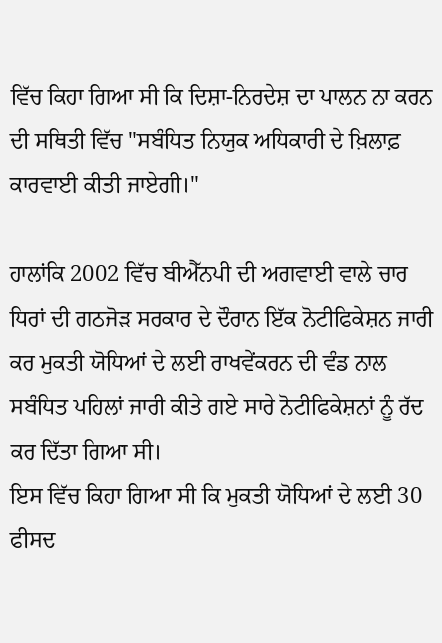ਵਿੱਚ ਕਿਹਾ ਗਿਆ ਸੀ ਕਿ ਦਿਸ਼ਾ-ਨਿਰਦੇਸ਼ ਦਾ ਪਾਲਨ ਨਾ ਕਰਨ ਦੀ ਸਥਿਤੀ ਵਿੱਚ "ਸਬੰਧਿਤ ਨਿਯੁਕ ਅਧਿਕਾਰੀ ਦੇ ਖ਼ਿਲਾਫ਼ ਕਾਰਵਾਈ ਕੀਤੀ ਜਾਏਗੀ।"

ਹਾਲਾਂਕਿ 2002 ਵਿੱਚ ਬੀਐੱਨਪੀ ਦੀ ਅਗਵਾਈ ਵਾਲੇ ਚਾਰ ਧਿਰਾਂ ਦੀ ਗਠਜੋੜ ਸਰਕਾਰ ਦੇ ਦੌਰਾਨ ਇੱਕ ਨੋਟੀਫਿਕੇਸ਼ਨ ਜਾਰੀ ਕਰ ਮੁਕਤੀ ਯੋਧਿਆਂ ਦੇ ਲਈ ਰਾਖਵੇਂਕਰਨ ਦੀ ਵੰਡ ਨਾਲ ਸਬੰਧਿਤ ਪਹਿਲਾਂ ਜਾਰੀ ਕੀਤੇ ਗਏ ਸਾਰੇ ਨੋਟੀਫਿਕੇਸ਼ਨਾਂ ਨੂੰ ਰੱਦ ਕਰ ਦਿੱਤਾ ਗਿਆ ਸੀ।
ਇਸ ਵਿੱਚ ਕਿਹਾ ਗਿਆ ਸੀ ਕਿ ਮੁਕਤੀ ਯੋਧਿਆਂ ਦੇ ਲਈ 30 ਫੀਸਦ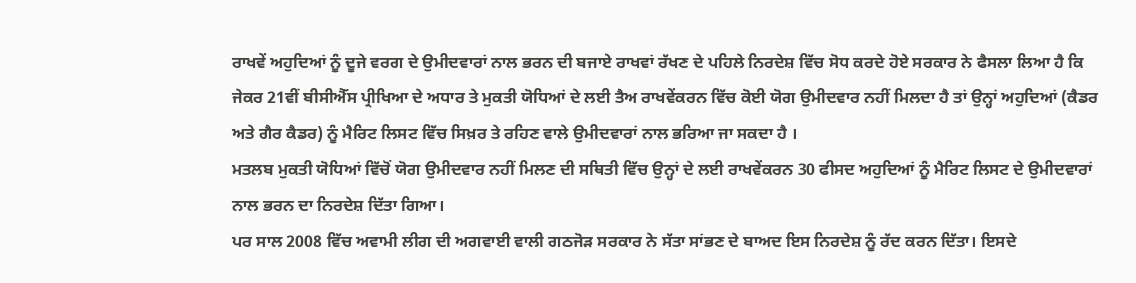ਰਾਖਵੇਂ ਅਹੁਦਿਆਂ ਨੂੰ ਦੂਜੇ ਵਰਗ ਦੇ ਉਮੀਦਵਾਰਾਂ ਨਾਲ ਭਰਨ ਦੀ ਬਜਾਏ ਰਾਖਵਾਂ ਰੱਖਣ ਦੇ ਪਹਿਲੇ ਨਿਰਦੇਸ਼ ਵਿੱਚ ਸੋਧ ਕਰਦੇ ਹੋਏ ਸਰਕਾਰ ਨੇ ਫੈਸਲਾ ਲਿਆ ਹੈ ਕਿ ਜੇਕਰ 21ਵੀਂ ਬੀਸੀਐੱਸ ਪ੍ਰੀਖਿਆ ਦੇ ਅਧਾਰ ਤੇ ਮੁਕਤੀ ਯੋਧਿਆਂ ਦੇ ਲਈ ਤੈਅ ਰਾਖਵੇਂਕਰਨ ਵਿੱਚ ਕੋਈ ਯੋਗ ਉਮੀਦਵਾਰ ਨਹੀਂ ਮਿਲਦਾ ਹੈ ਤਾਂ ਉਨ੍ਹਾਂ ਅਹੁਦਿਆਂ (ਕੈਡਰ ਅਤੇ ਗੈਰ ਕੈਡਰ) ਨੂੰ ਮੈਰਿਟ ਲਿਸਟ ਵਿੱਚ ਸਿਖ਼ਰ ਤੇ ਰਹਿਣ ਵਾਲੇ ਉਮੀਦਵਾਰਾਂ ਨਾਲ ਭਰਿਆ ਜਾ ਸਕਦਾ ਹੈ ।
ਮਤਲਬ ਮੁਕਤੀ ਯੋਧਿਆਂ ਵਿੱਚੋਂ ਯੋਗ ਉਮੀਦਵਾਰ ਨਹੀਂ ਮਿਲਣ ਦੀ ਸਥਿਤੀ ਵਿੱਚ ਉਨ੍ਹਾਂ ਦੇ ਲਈ ਰਾਖਵੇਂਕਰਨ 30 ਫੀਸਦ ਅਹੁਦਿਆਂ ਨੂੰ ਮੈਰਿਟ ਲਿਸਟ ਦੇ ਉਮੀਦਵਾਰਾਂ ਨਾਲ ਭਰਨ ਦਾ ਨਿਰਦੇਸ਼ ਦਿੱਤਾ ਗਿਆ।
ਪਰ ਸਾਲ 2008 ਵਿੱਚ ਅਵਾਮੀ ਲੀਗ ਦੀ ਅਗਵਾਈ ਵਾਲੀ ਗਠਜੋੜ ਸਰਕਾਰ ਨੇ ਸੱਤਾ ਸਾਂਭਣ ਦੇ ਬਾਅਦ ਇਸ ਨਿਰਦੇਸ਼ ਨੂੰ ਰੱਦ ਕਰਨ ਦਿੱਤਾ। ਇਸਦੇ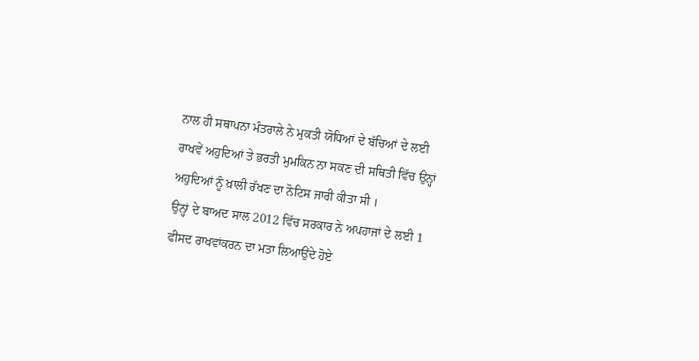ਨਾਲ ਹੀ ਸਥਾਪਨਾ ਮੰਤਰਾਲੇ ਨੇ ਮੁਕਤੀ ਯੋਧਿਆਂ ਦੇ ਬੱਚਿਆਂ ਦੇ ਲਈ ਰਾਖਵੇਂ ਅਹੁਦਿਆਂ ਤੇ ਭਰਤੀ ਮੁਮਕਿਨ ਨਾ ਸਕਣ ਦੀ ਸਥਿਤੀ ਵਿੱਚ ਉਨ੍ਹਾਂ ਅਹੁਦਿਆਂ ਨੂੰ ਖ਼ਾਲੀ ਰੱਖਣ ਦਾ ਨੋਟਿਸ ਜਾਰੀ ਕੀਤਾ ਸੀ ।
ਉਨ੍ਹਾਂ ਦੇ ਬਾਅਦ ਸਾਲ 2012 ਵਿੱਚ ਸਰਕਾਰ ਨੇ ਅਪਹਾਜਾਂ ਦੇ ਲਈ 1 ਫੀਸਦ ਰਾਖਵਾਂਕਰਨ ਦਾ ਮਤਾ ਲਿਆਉਂਦੇ ਹੋਏ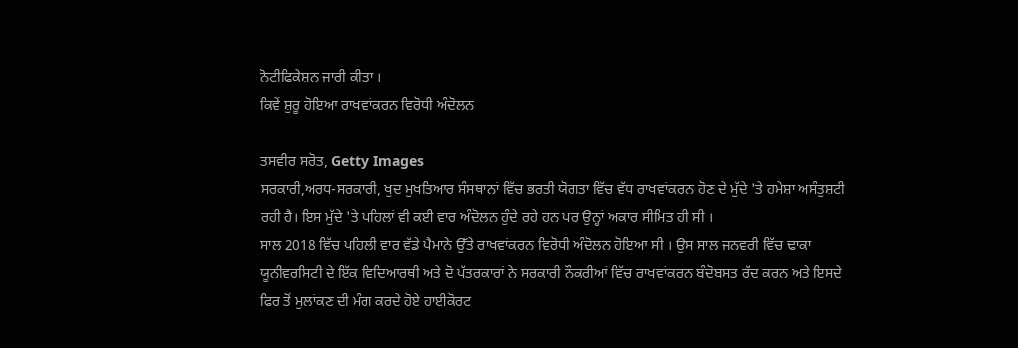ਨੋਟੀਫਿਕੇਸ਼ਨ ਜਾਰੀ ਕੀਤਾ ।
ਕਿਵੇਂ ਸ਼ੁਰੂ ਹੋਇਆ ਰਾਖਵਾਂਕਰਨ ਵਿਰੋਧੀ ਅੰਦੋਲਨ

ਤਸਵੀਰ ਸਰੋਤ, Getty Images
ਸਰਕਾਰੀ,ਅਰਧ-ਸਰਕਾਰੀ, ਖੁਦ ਮੁਖਤਿਆਰ ਸੰਸਥਾਨਾਂ ਵਿੱਚ ਭਰਤੀ ਯੋਗਤਾ ਵਿੱਚ ਵੱਧ ਰਾਖਵਾਂਕਰਨ ਹੋਣ ਦੇ ਮੁੱਦੇ 'ਤੇ ਹਮੇਸ਼ਾ ਅਸੰਤੁਸ਼ਟੀ ਰਹੀ ਹੈ। ਇਸ ਮੁੱਦੇ 'ਤੇ ਪਹਿਲਾਂ ਵੀ ਕਈ ਵਾਰ ਅੰਦੋਲਨ ਹੁੰਦੇ ਰਹੇ ਹਨ ਪਰ ਉਨ੍ਹਾਂ ਅਕਾਰ ਸੀਮਿਤ ਹੀ ਸੀ ।
ਸਾਲ 2018 ਵਿੱਚ ਪਹਿਲੀ ਵਾਰ ਵੱਡੇ ਪੈਮਾਨੇ ਉੱਤੇ ਰਾਖਵਾਂਕਰਨ ਵਿਰੋਧੀ ਅੰਦੋਲਨ ਹੋਇਆ ਸੀ । ਉਸ ਸਾਲ ਜਨਵਰੀ ਵਿੱਚ ਢਾਕਾ ਯੂਨੀਵਰਸਿਟੀ ਦੇ ਇੱਕ ਵਿਦਿਆਰਥੀ ਅਤੇ ਦੋ ਪੱਤਰਕਾਰਾਂ ਨੇ ਸਰਕਾਰੀ ਨੌਕਰੀਆਂ ਵਿੱਚ ਰਾਖਵਾਂਕਰਨ ਬੰਦੋਬਸਤ ਰੱਦ ਕਰਨ ਅਤੇ ਇਸਦੇ ਫਿਰ ਤੋਂ ਮੁਲਾਂਕਣ ਦੀ ਮੰਗ ਕਰਦੇ ਹੋਏ ਹਾਈਕੋਰਟ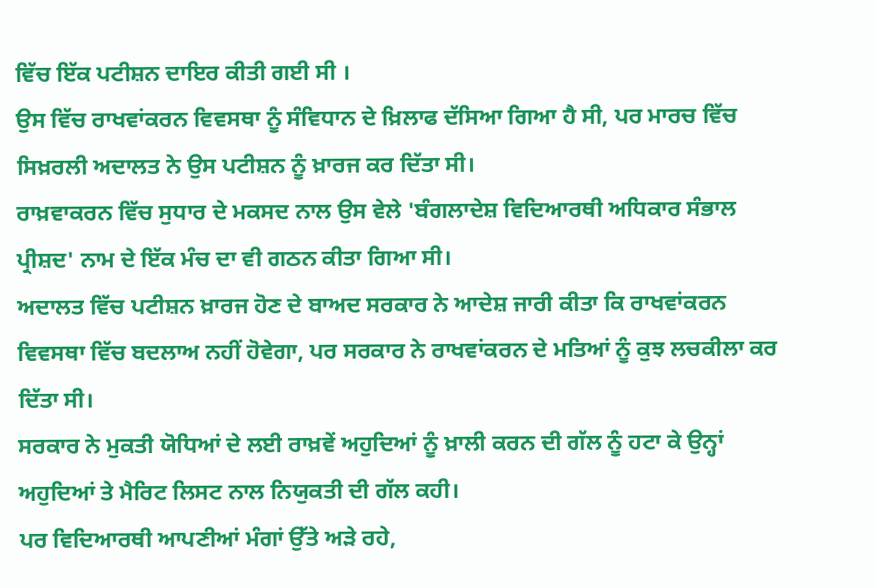ਵਿੱਚ ਇੱਕ ਪਟੀਸ਼ਨ ਦਾਇਰ ਕੀਤੀ ਗਈ ਸੀ ।
ਉਸ ਵਿੱਚ ਰਾਖਵਾਂਕਰਨ ਵਿਵਸਥਾ ਨੂੰ ਸੰਵਿਧਾਨ ਦੇ ਖ਼ਿਲਾਫ ਦੱਸਿਆ ਗਿਆ ਹੈ ਸੀ, ਪਰ ਮਾਰਚ ਵਿੱਚ ਸਿਖ਼ਰਲੀ ਅਦਾਲਤ ਨੇ ਉਸ ਪਟੀਸ਼ਨ ਨੂੰ ਖ਼ਾਰਜ ਕਰ ਦਿੱਤਾ ਸੀ।
ਰਾਖ਼ਵਾਕਰਨ ਵਿੱਚ ਸੁਧਾਰ ਦੇ ਮਕਸਦ ਨਾਲ ਉਸ ਵੇਲੇ 'ਬੰਗਲਾਦੇਸ਼ ਵਿਦਿਆਰਥੀ ਅਧਿਕਾਰ ਸੰਭਾਲ ਪ੍ਰੀਸ਼ਦ' ਨਾਮ ਦੇ ਇੱਕ ਮੰਚ ਦਾ ਵੀ ਗਠਨ ਕੀਤਾ ਗਿਆ ਸੀ।
ਅਦਾਲਤ ਵਿੱਚ ਪਟੀਸ਼ਨ ਖ਼ਾਰਜ ਹੋਣ ਦੇ ਬਾਅਦ ਸਰਕਾਰ ਨੇ ਆਦੇਸ਼ ਜਾਰੀ ਕੀਤਾ ਕਿ ਰਾਖਵਾਂਕਰਨ ਵਿਵਸਥਾ ਵਿੱਚ ਬਦਲਾਅ ਨਹੀਂ ਹੋਵੇਗਾ, ਪਰ ਸਰਕਾਰ ਨੇ ਰਾਖਵਾਂਕਰਨ ਦੇ ਮਤਿਆਂ ਨੂੰ ਕੁਝ ਲਚਕੀਲਾ ਕਰ ਦਿੱਤਾ ਸੀ।
ਸਰਕਾਰ ਨੇ ਮੁਕਤੀ ਯੋਧਿਆਂ ਦੇ ਲਈ ਰਾਖ਼ਵੇਂ ਅਹੁਦਿਆਂ ਨੂੰ ਖ਼ਾਲੀ ਕਰਨ ਦੀ ਗੱਲ ਨੂੰ ਹਟਾ ਕੇ ਉਨ੍ਹਾਂ ਅਹੁਦਿਆਂ ਤੇ ਮੈਰਿਟ ਲਿਸਟ ਨਾਲ ਨਿਯੁਕਤੀ ਦੀ ਗੱਲ ਕਹੀ।
ਪਰ ਵਿਦਿਆਰਥੀ ਆਪਣੀਆਂ ਮੰਗਾਂ ਉੱਤੇ ਅੜੇ ਰਹੇ,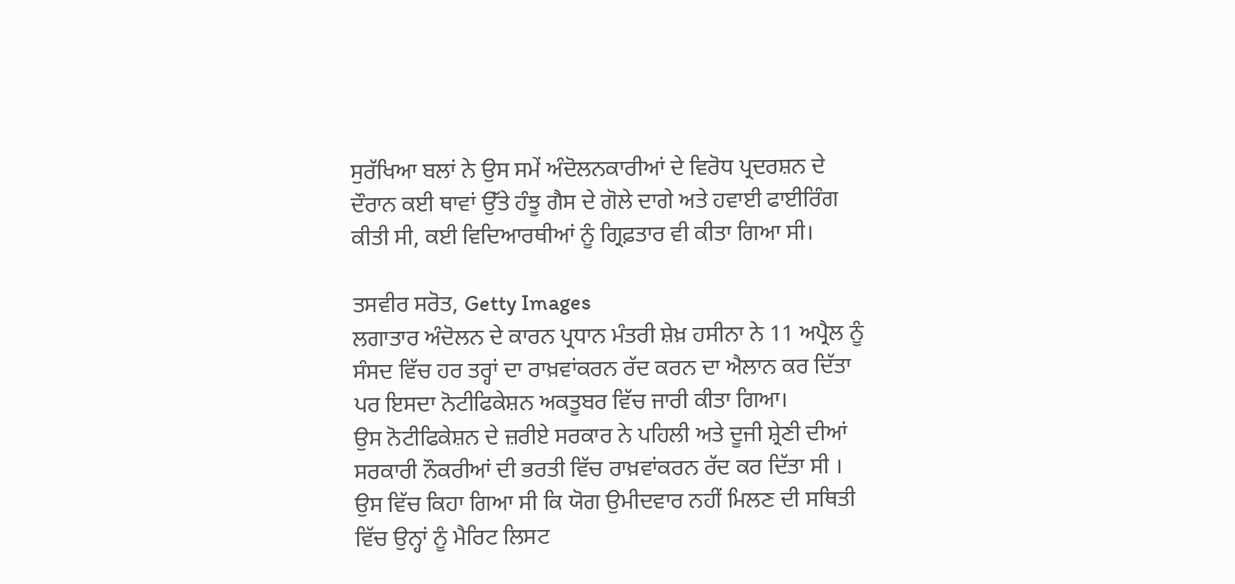ਸੁਰੱਖਿਆ ਬਲਾਂ ਨੇ ਉਸ ਸਮੇਂ ਅੰਦੋਲਨਕਾਰੀਆਂ ਦੇ ਵਿਰੋਧ ਪ੍ਰਦਰਸ਼ਨ ਦੇ ਦੌਰਾਨ ਕਈ ਥਾਵਾਂ ਉੱਤੇ ਹੰਝੂ ਗੈਸ ਦੇ ਗੋਲੇ ਦਾਗੇ ਅਤੇ ਹਵਾਈ ਫਾਈਰਿੰਗ ਕੀਤੀ ਸੀ, ਕਈ ਵਿਦਿਆਰਥੀਆਂ ਨੂੰ ਗ੍ਰਿਫ਼ਤਾਰ ਵੀ ਕੀਤਾ ਗਿਆ ਸੀ।

ਤਸਵੀਰ ਸਰੋਤ, Getty Images
ਲਗਾਤਾਰ ਅੰਦੋਲਨ ਦੇ ਕਾਰਨ ਪ੍ਰਧਾਨ ਮੰਤਰੀ ਸ਼ੇਖ਼ ਹਸੀਨਾ ਨੇ 11 ਅਪ੍ਰੈਲ ਨੂੰ ਸੰਸਦ ਵਿੱਚ ਹਰ ਤਰ੍ਹਾਂ ਦਾ ਰਾਖ਼ਵਾਂਕਰਨ ਰੱਦ ਕਰਨ ਦਾ ਐਲਾਨ ਕਰ ਦਿੱਤਾ ਪਰ ਇਸਦਾ ਨੋਟੀਫਿਕੇਸ਼ਨ ਅਕਤੂਬਰ ਵਿੱਚ ਜਾਰੀ ਕੀਤਾ ਗਿਆ।
ਉਸ ਨੋਟੀਫਿਕੇਸ਼ਨ ਦੇ ਜ਼ਰੀਏ ਸਰਕਾਰ ਨੇ ਪਹਿਲੀ ਅਤੇ ਦੂਜੀ ਸ਼੍ਰੇਣੀ ਦੀਆਂ ਸਰਕਾਰੀ ਨੌਕਰੀਆਂ ਦੀ ਭਰਤੀ ਵਿੱਚ ਰਾਖ਼ਵਾਂਕਰਨ ਰੱਦ ਕਰ ਦਿੱਤਾ ਸੀ ।
ਉਸ ਵਿੱਚ ਕਿਹਾ ਗਿਆ ਸੀ ਕਿ ਯੋਗ ਉਮੀਦਵਾਰ ਨਹੀਂ ਮਿਲਣ ਦੀ ਸਥਿਤੀ ਵਿੱਚ ਉਨ੍ਹਾਂ ਨੂੰ ਮੈਰਿਟ ਲਿਸਟ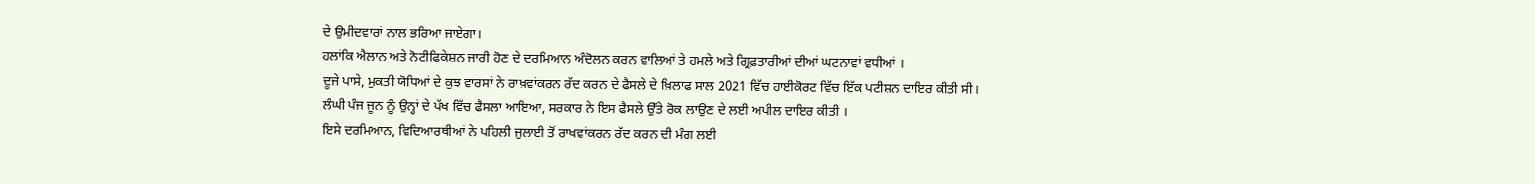ਦੇ ਉਮੀਦਵਾਰਾਂ ਨਾਲ ਭਰਿਆ ਜਾਏਗਾ।
ਹਲਾਂਕਿ ਐਲਾਨ ਅਤੇ ਨੋਟੀਫਿਕੇਸ਼ਨ ਜਾਰੀ ਹੋਣ ਦੇ ਦਰਮਿਆਨ ਅੰਦੋਲਨ ਕਰਨ ਵਾਲਿਆਂ ਤੇ ਹਮਲੇ ਅਤੇ ਗ੍ਰਿਫ਼ਤਾਰੀਆਂ ਦੀਆਂ ਘਟਨਾਵਾਂ ਵਧੀਆਂ ।
ਦੂਜੇ ਪਾਸੇ, ਮੁਕਤੀ ਯੋਧਿਆਂ ਦੇ ਕੁਝ ਵਾਰਸਾਂ ਨੇ ਰਾਖ਼ਵਾਂਕਰਨ ਰੱਦ ਕਰਨ ਦੇ ਫੈਸਲੇ ਦੇ ਖ਼ਿਲਾਫ ਸਾਲ 2021 ਵਿੱਚ ਹਾਈਕੋਰਟ ਵਿੱਚ ਇੱਕ ਪਟੀਸ਼ਨ ਦਾਇਰ ਕੀਤੀ ਸੀ।
ਲੰਘੀ ਪੰਜ ਜੂਨ ਨੂੰ ਉਨ੍ਹਾਂ ਦੇ ਪੱਖ ਵਿੱਚ ਫੈਸਲਾ ਆਇਆ, ਸਰਕਾਰ ਨੇ ਇਸ ਫੈਸਲੇ ਉੱਤੇ ਰੋਕ ਲਾਉਣ ਦੇ ਲਈ ਅਪੀਲ ਦਾਇਰ ਕੀਤੀ ।
ਇਸੇ ਦਰਮਿਆਨ, ਵਿਦਿਆਰਥੀਆਂ ਨੇ ਪਹਿਲੀ ਜੁਲਾਈ ਤੋਂ ਰਾਖਵਾਂਕਰਨ ਰੱਦ ਕਰਨ ਦੀ ਮੰਗ ਲਈ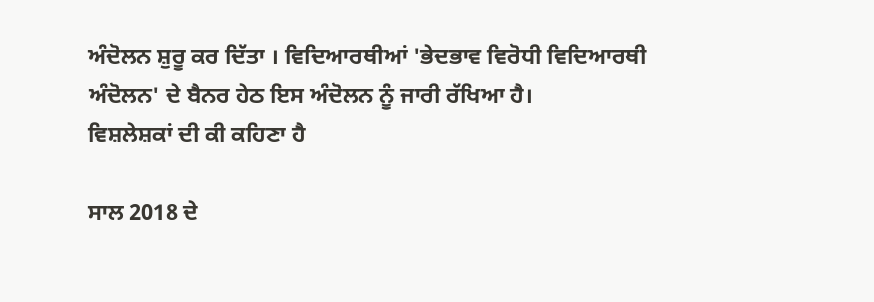ਅੰਦੋਲਨ ਸ਼ੁਰੂ ਕਰ ਦਿੱਤਾ । ਵਿਦਿਆਰਥੀਆਂ 'ਭੇਦਭਾਵ ਵਿਰੋਧੀ ਵਿਦਿਆਰਥੀ ਅੰਦੋਲਨ' ਦੇ ਬੈਨਰ ਹੇਠ ਇਸ ਅੰਦੋਲਨ ਨੂੰ ਜਾਰੀ ਰੱਖਿਆ ਹੈ।
ਵਿਸ਼ਲੇਸ਼ਕਾਂ ਦੀ ਕੀ ਕਹਿਣਾ ਹੈ

ਸਾਲ 2018 ਦੇ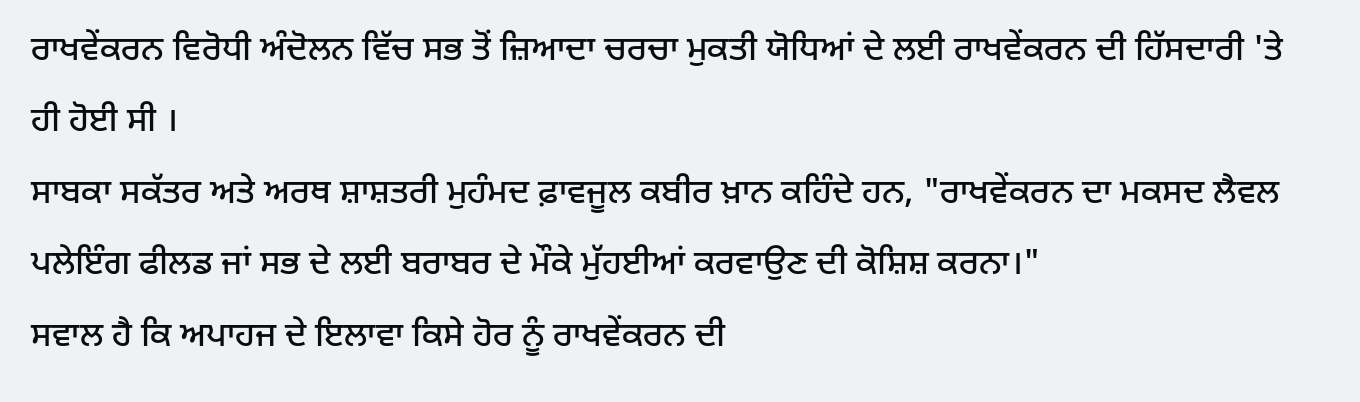ਰਾਖਵੇਂਕਰਨ ਵਿਰੋਧੀ ਅੰਦੋਲਨ ਵਿੱਚ ਸਭ ਤੋਂ ਜ਼ਿਆਦਾ ਚਰਚਾ ਮੁਕਤੀ ਯੋਧਿਆਂ ਦੇ ਲਈ ਰਾਖਵੇਂਕਰਨ ਦੀ ਹਿੱਸਦਾਰੀ 'ਤੇ ਹੀ ਹੋਈ ਸੀ ।
ਸਾਬਕਾ ਸਕੱਤਰ ਅਤੇ ਅਰਥ ਸ਼ਾਸ਼ਤਰੀ ਮੁਹੰਮਦ ਫ਼ਾਵਜੂਲ ਕਬੀਰ ਖ਼ਾਨ ਕਹਿੰਦੇ ਹਨ, "ਰਾਖਵੇਂਕਰਨ ਦਾ ਮਕਸਦ ਲੈਵਲ ਪਲੇਇੰਗ ਫੀਲਡ ਜਾਂ ਸਭ ਦੇ ਲਈ ਬਰਾਬਰ ਦੇ ਮੌਕੇ ਮੁੱਹਈਆਂ ਕਰਵਾਉਣ ਦੀ ਕੋਸ਼ਿਸ਼ ਕਰਨਾ।"
ਸਵਾਲ ਹੈ ਕਿ ਅਪਾਹਜ ਦੇ ਇਲਾਵਾ ਕਿਸੇ ਹੋਰ ਨੂੰ ਰਾਖਵੇਂਕਰਨ ਦੀ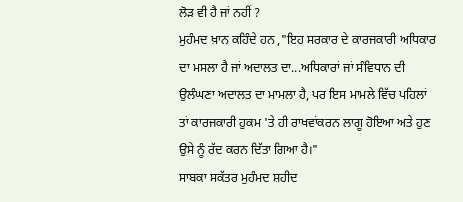ਲੋੜ ਵੀ ਹੈ ਜਾਂ ਨਹੀਂ ?
ਮੁਹੰਮਦ ਖ਼ਾਨ ਕਹਿੰਦੇ ਹਨ ,"ਇਹ ਸਰਕਾਰ ਦੇ ਕਾਰਜਕਾਰੀ ਅਧਿਕਾਰ ਦਾ ਮਸਲਾ ਹੈ ਜਾਂ ਅਦਾਲਤ ਦਾ...ਅਧਿਕਾਰਾਂ ਜਾਂ ਸੰਵਿਧਾਨ ਦੀ ਉਲੰਘਣਾ ਅਦਾਲਤ ਦਾ ਮਾਮਲਾ ਹੈ, ਪਰ ਇਸ ਮਾਮਲੇ ਵਿੱਚ ਪਹਿਲਾਂ ਤਾਂ ਕਾਰਜਕਾਰੀ ਹੁਕਮ 'ਤੇ ਹੀ ਰਾਖਵਾਂਕਰਨ ਲਾਗੂ ਹੋਇਆ ਅਤੇ ਹੁਣ ਉਸੇ ਨੂੰ ਰੱਦ ਕਰਨ ਦਿੱਤਾ ਗਿਆ ਹੈ।"
ਸਾਬਕਾ ਸਕੱਤਰ ਮੁਹੰਮਦ ਸ਼ਹੀਦ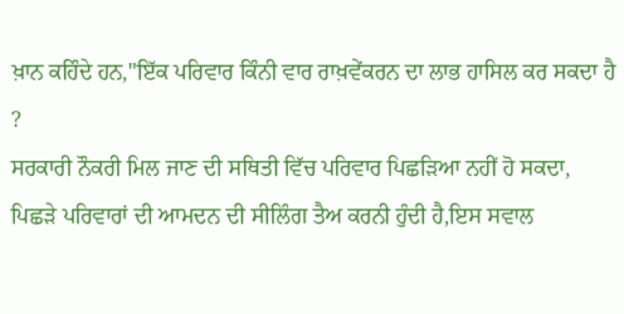ਖ਼ਾਨ ਕਹਿੰਦੇ ਹਨ,"ਇੱਕ ਪਰਿਵਾਰ ਕਿੰਨੀ ਵਾਰ ਰਾਖ਼ਵੇਂਕਰਨ ਦਾ ਲਾਭ ਹਾਸਿਲ ਕਰ ਸਕਦਾ ਹੈ ?
ਸਰਕਾਰੀ ਨੌਕਰੀ ਮਿਲ ਜਾਣ ਦੀ ਸਥਿਤੀ ਵਿੱਚ ਪਰਿਵਾਰ ਪਿਛੜਿਆ ਨਹੀਂ ਹੋ ਸਕਦਾ, ਪਿਛੜੇ ਪਰਿਵਾਰਾਂ ਦੀ ਆਮਦਨ ਦੀ ਸੀਲਿੰਗ ਤੈਅ ਕਰਨੀ ਹੁੰਦੀ ਹੈ,ਇਸ ਸਵਾਲ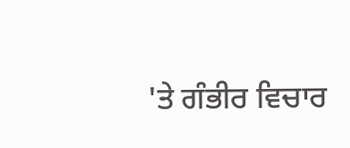'ਤੇ ਗੰਭੀਰ ਵਿਚਾਰ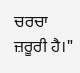ਚਰਚਾ ਜ਼ਰੂਰੀ ਹੈ।"